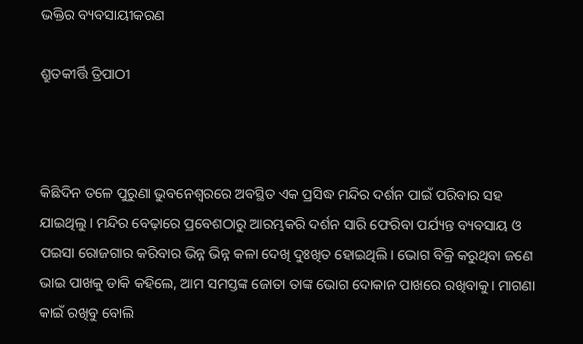ଭକ୍ତିର ବ୍ୟବସାୟୀକରଣ

ଶ୍ରୁତକୀର୍ତ୍ତି ତ୍ରିପାଠୀ



କିଛିଦିନ ତଳେ ପୁରୁଣା ଭୁବନେଶ୍ୱରରେ ଅବସ୍ଥିତ ଏକ ପ୍ରସିଦ୍ଧ ମନ୍ଦିର ଦର୍ଶନ ପାଇଁ ପରିବାର ସହ ଯାଇଥିଲୁ। ମନ୍ଦିର ବେଢ଼ାରେ ପ୍ରବେଶଠାରୁ ଆରମ୍ଭକରି ଦର୍ଶନ ସାରି ଫେରିବା ପର୍ଯ୍ୟନ୍ତ ବ୍ୟବସାୟ ଓ ପଇସା ରୋଜଗାର କରିବାର ଭିନ୍ନ ଭିନ୍ନ କଳା ଦେଖି ଦୁଃଖିତ ହୋଇଥିଲି। ଭୋଗ ବିକ୍ରି କରୁଥିବା ଜଣେ ଭାଇ ପାଖକୁ ଡାକି କହିଲେ, ଆମ ସମସ୍ତଙ୍କ ଜୋତା ତାଙ୍କ ଭୋଗ ଦୋକାନ ପାଖରେ ରଖିବାକୁ। ମାଗଣା କାଇଁ ରଖିବୁ ବୋଲି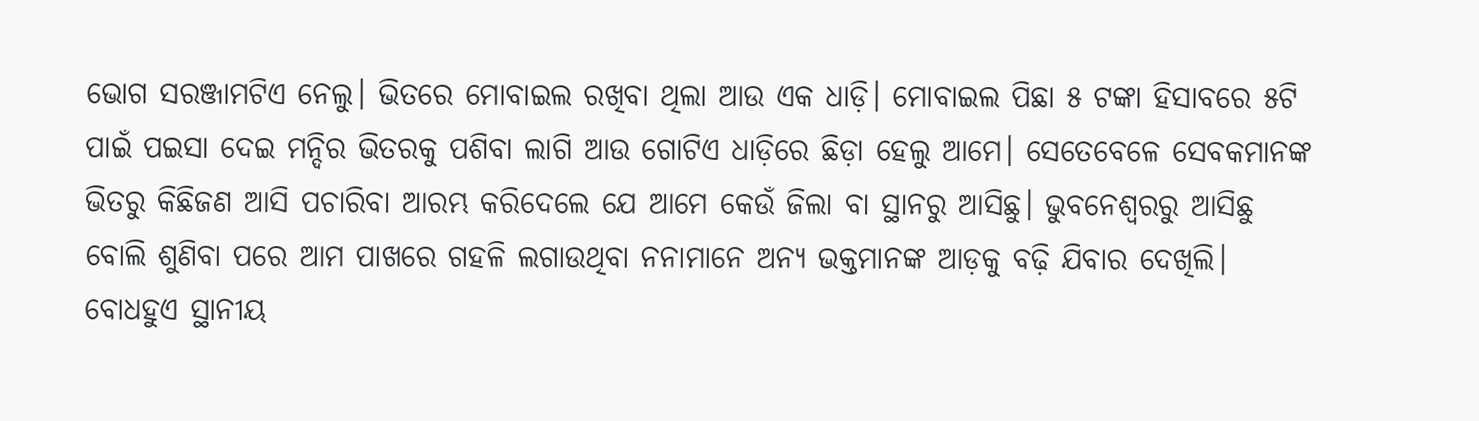ଭୋଗ ସରଞ୍ଜାମଟିଏ ନେଲୁ। ଭିତରେ ମୋବାଇଲ ରଖିବା ଥିଲା ଆଉ ଏକ ଧାଡ଼ି। ମୋବାଇଲ ପିଛା ୫ ଟଙ୍କା ହିସାବରେ ୫ଟି ପାଇଁ ପଇସା ଦେଇ ମନ୍ଦିର ଭିତରକୁ ପଶିବା ଲାଗି ଆଉ ଗୋଟିଏ ଧାଡ଼ିରେ ଛିଡ଼ା ହେଲୁ ଆମେ। ସେତେବେଳେ ସେବକମାନଙ୍କ ଭିତରୁ କିଛିଜଣ ଆସି ପଚାରିବା ଆରମ୍ଭ କରିଦେଲେ ଯେ ଆମେ କେଉଁ ଜିଲା ବା ସ୍ଥାନରୁ ଆସିଛୁ। ଭୁବନେଶ୍ୱରରୁ ଆସିଛୁ ବୋଲି ଶୁଣିବା ପରେ ଆମ ପାଖରେ ଗହଳି ଲଗାଉଥିବା ନନାମାନେ ଅନ୍ୟ ଭକ୍ତମାନଙ୍କ ଆଡ଼କୁ ବଢ଼ି ଯିବାର ଦେଖିଲି। ବୋଧହୁଏ ସ୍ଥାନୀୟ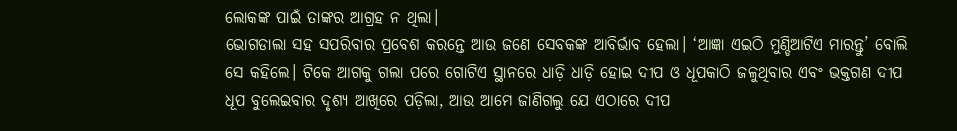ଲୋକଙ୍କ ପାଇଁ ତାଙ୍କର ଆଗ୍ରହ ନ ଥିଲା।
ଭୋଗଡାଲା ସହ ସପରିବାର ପ୍ରବେଶ କରନ୍ତେ ଆଉ ଜଣେ ସେବକଙ୍କ ଆବିର୍ଭାବ ହେଲା। ‘ଆଜ୍ଞା ଏଇଠି ମୁଣ୍ଡିଆଟିଏ ମାରନ୍ତୁ’ ବୋଲି ସେ କହିଲେ। ଟିକେ ଆଗକୁ ଗଲା ପରେ ଗୋଟିଏ ସ୍ଥାନରେ ଧାଡ଼ି ଧାଡ଼ି ହୋଇ ଦୀପ ଓ ଧୂପକାଠି ଜଳୁଥିବାର ଏବଂ ଭକ୍ତଗଣ ଦୀପ ଧୂପ ବୁଲେଇବାର ଦୃଶ୍ୟ ଆଖିରେ ପଡ଼ିଲା, ଆଉ ଆମେ ଜାଣିଗଲୁ ଯେ ଏଠାରେ ଦୀପ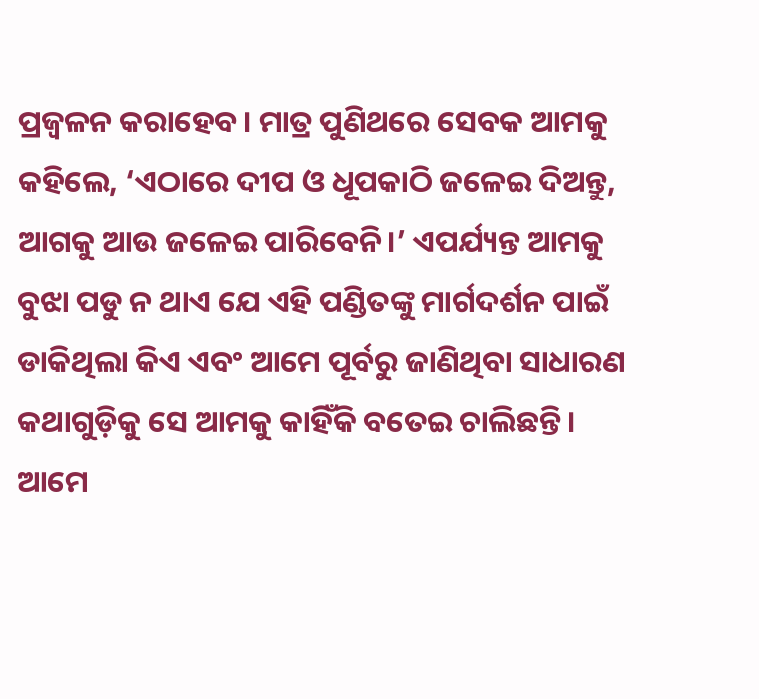ପ୍ରଜ୍ୱଳନ କରାହେବ। ମାତ୍ର ପୁଣିଥରେ ସେବକ ଆମକୁ କହିଲେ, ‘ଏଠାରେ ଦୀପ ଓ ଧୂପକାଠି ଜଳେଇ ଦିଅନ୍ତୁ, ଆଗକୁ ଆଉ ଜଳେଇ ପାରିବେନି।’ ଏପର୍ଯ୍ୟନ୍ତ ଆମକୁ ବୁଝା ପଡୁ ନ ଥାଏ ଯେ ଏହି ପଣ୍ଡିତଙ୍କୁ ମାର୍ଗଦର୍ଶନ ପାଇଁ ଡାକିଥିଲା କିଏ ଏବଂ ଆମେ ପୂର୍ବରୁ ଜାଣିଥିବା ସାଧାରଣ କଥାଗୁଡ଼ିକୁ ସେ ଆମକୁ କାହିଁକି ବତେଇ ଚାଲିଛନ୍ତି।
ଆମେ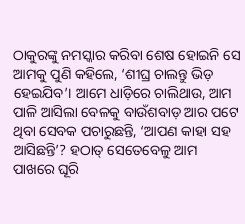ଠାକୁରଙ୍କୁ ନମସ୍କାର କରିବା ଶେଷ ହୋଇନି ସେ ଆମକୁ ପୁଣି କହିଲେ, ‘ଶୀଘ୍ର ଚାଲନ୍ତୁ ଭିଡ଼ ହେଇଯିବ’। ଆମେ ଧାଡ଼ିରେ ଚାଲିଥାଉ, ଆମ ପାଳି ଆସିଲା ବେଳକୁ ବାଉଁଶବାଡ଼ ଆର ପଟେ ଥିବା ସେବକ ପଚାରୁଛନ୍ତି, ‘ଆପଣ କାହା ସହ ଆସିଛନ୍ତି’? ହଠାତ୍‌ ସେତେବେଳୁ ଆମ ପାଖରେ ଘୂରି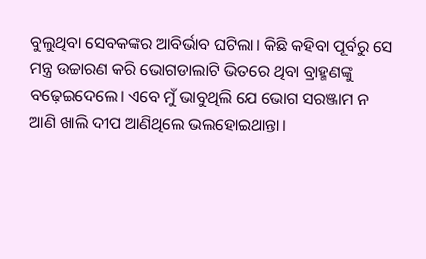ବୁଲୁଥିବା ସେବକଙ୍କର ଆବିର୍ଭାବ ଘଟିଲା। କିଛି କହିବା ପୂର୍ବରୁ ସେ ମନ୍ତ୍ର ଉଚ୍ଚାରଣ କରି ଭୋଗଡାଲାଟି ଭିତରେ ଥିବା ବ୍ରାହ୍ମଣଙ୍କୁ ବଢ଼େଇଦେଲେ। ଏବେ ମୁଁ ଭାବୁଥିଲି ଯେ ଭୋଗ ସରଞ୍ଜାମ ନ ଆଣି ଖାଲି ଦୀପ ଆଣିଥିଲେ ଭଲହୋଇଥାନ୍ତା।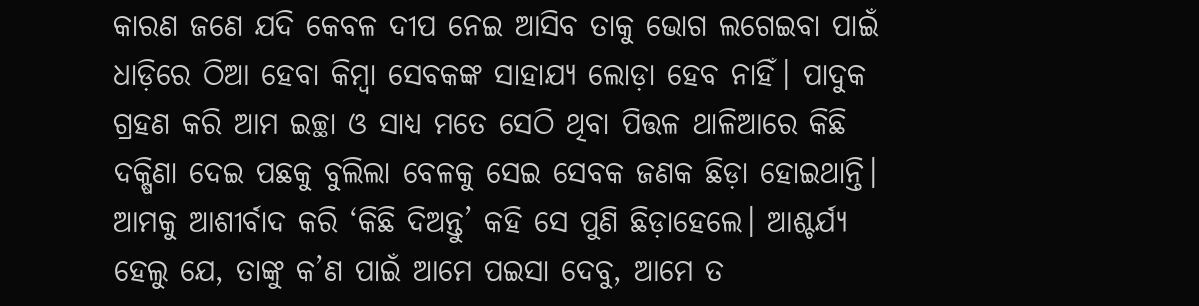କାରଣ ଜଣେ ଯଦି କେବଳ ଦୀପ ନେଇ ଆସିବ ତାକୁ ଭୋଗ ଲଗେଇବା ପାଇଁ ଧାଡ଼ିରେ ଠିଆ ହେବା କିମ୍ବା ସେବକଙ୍କ ସାହାଯ୍ୟ ଲୋଡ଼ା ହେବ ନାହିଁ। ପାଦୁକ ଗ୍ରହଣ କରି ଆମ ଇଚ୍ଛା ଓ ସାଧ୍ୟ ମତେ ସେଠି ଥିବା ପିତ୍ତଳ ଥାଳିଆରେ କିଛି ଦକ୍ଷିଣା ଦେଇ ପଛକୁ ବୁଲିଲା ବେଳକୁ ସେଇ ସେବକ ଜଣକ ଛିଡ଼ା ହୋଇଥାନ୍ତି। ଆମକୁ ଆଶୀର୍ବାଦ କରି ‘କିଛି ଦିଅନ୍ତୁ’ କହି ସେ ପୁଣି ଛିଡ଼ାହେଲେ। ଆଶ୍ଚର୍ଯ୍ୟ ହେଲୁ ଯେ, ତାଙ୍କୁ କ’ଣ ପାଇଁ ଆମେ ପଇସା ଦେବୁ, ଆମେ ତ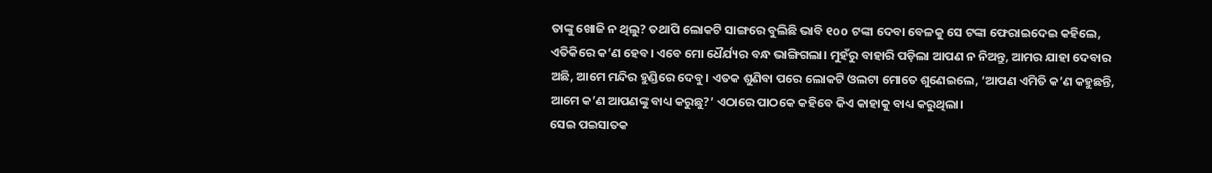ତାଙ୍କୁ ଖୋଜି ନ ଥିଲୁ? ତଥାପି ଲୋକଟି ସାଙ୍ଗରେ ବୁଲିଛି ଭାବି ୧oo ଟଙ୍କା ଦେବା ବେଳକୁ ସେ ଟଙ୍କା ଫେରାଇଦେଇ କହିଲେ, ଏତିକିରେ କ’ଣ ହେବ। ଏବେ ମୋ ଧୈର୍ଯ୍ୟର ବନ୍ଧ ଭାଙ୍ଗିଗଲା। ମୁହଁରୁ ବାହାରି ପଡ଼ିଲା ଆପଣ ନ ନିଅନ୍ତୁ, ଆମର ଯାହା ଦେବାର ଅଛି, ଆମେ ମନ୍ଦିର ହୁଣ୍ଡିରେ ଦେବୁ। ଏତକ ଶୁଣିବା ପରେ ଲୋକଟି ଓଲଟା ମୋତେ ଶୁଣେଇଲେ, ‘ଆପଣ ଏମିତି କ’ଣ କହୁଛନ୍ତି, ଆମେ କ’ଣ ଆପଣଙ୍କୁ ବାଧ୍ୟ କରୁଛୁ?’ ଏଠାରେ ପାଠକେ କହିବେ କିଏ କାହାକୁ ବାଧ୍ୟ କରୁଥିଲା।
ସେଇ ପଇସାତକ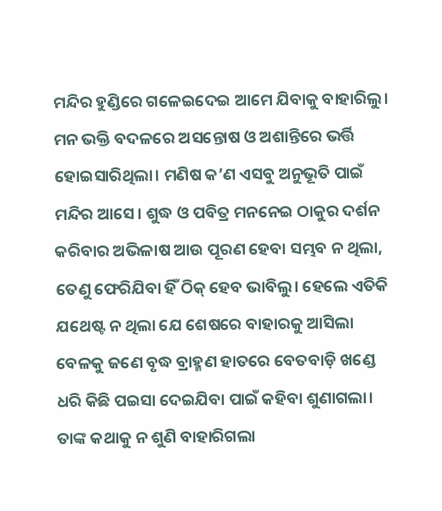ମନ୍ଦିର ହୁଣ୍ଡିରେ ଗଳେଇଦେଇ ଆମେ ଯିବାକୁ ବାହାରିଲୁ। ମନ ଭକ୍ତି ବଦଳରେ ଅସନ୍ତୋଷ ଓ ଅଶାନ୍ତିରେ ଭର୍ତ୍ତି ହୋଇସାରିଥିଲା। ମଣିଷ କ’ଣ ଏସବୁ ଅନୁଭୂତି ପାଇଁ ମନ୍ଦିର ଆସେ। ଶୁଦ୍ଧ ଓ ପବିତ୍ର ମନନେଇ ଠାକୁର ଦର୍ଶନ କରିବାର ଅଭିଳାଷ ଆଉ ପୂରଣ ହେବା ସମ୍ଭବ ନ ଥିଲା, ତେଣୁ ଫେରିଯିବା ହିଁ ଠିକ୍‌ ହେବ ଭାବିଲୁ। ହେଲେ ଏତିକି ଯଥେଷ୍ଟ ନ ଥିଲା ଯେ ଶେଷରେ ବାହାରକୁ ଆସିଲା ବେଳକୁ ଜଣେ ବୃଦ୍ଧ ବ୍ରାହ୍ମଣ ହାତରେ ବେତବାଡ଼ି ଖଣ୍ଡେ ଧରି କିଛି ପଇସା ଦେଇଯିବା ପାଇଁ କହିବା ଶୁଣାଗଲା। ତାଙ୍କ କଥାକୁ ନ ଶୁଣି ବାହାରିଗଲା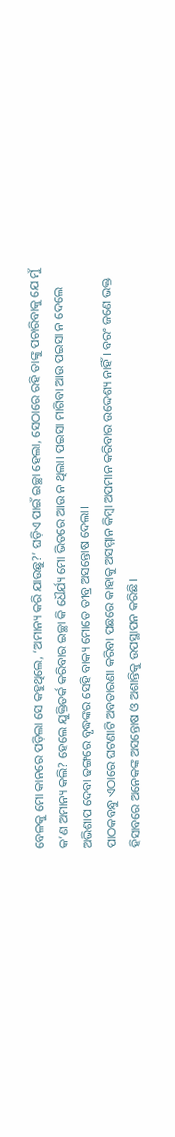ବେଳକୁ ମୋ କାନରେ ପଡ଼ିଲା ସେ କହୁଥିଲେ, ‘ଅମାନ୍ୟ କରି ଯାଉଛୁ?’ ଘଡ଼ିଏ ପାଇଁ ଇଚ୍ଛା ହେଲା, ସେଠାରେ ରହି ତାଙ୍କୁ ପଚାରିବାକୁ ଯେ ମୁଁ କ’ଣ ଅମାନ୍ୟ କଲି? ହେଲେ ଯୁକ୍ତିତର୍କ କରିବାର ଇଚ୍ଛା କି ଧୈର୍ଯ୍ୟ ମୋ ଭିତରେ ଆଉ ନ ଥିଲା। ପଇସା ମାଗିବା ଆଉ ପଇସା ନ ଦେଲେ ଅଭିଶାପ ଦେବା ଢଙ୍ଗରେ ବୃଦ୍ଧଙ୍କର ସେହି ବାକ୍ୟ ମୋତେ ତୀବ୍ର ଅସନ୍ତୋଷ ଦେଲା।
ପାଠକବନ୍ଧୁ ଏଠାରେ ଘଟଣାଟି ଅବତାରଣା କରିବା ପଛରେ କାହାକୁ ଅସମ୍ମାନ କିମ୍ବା ଅପମାନ କରିବାର ଉଦ୍ଦେଶ୍ୟ ନାହିଁ। ବରଂ ଜଣେ ଭକ୍ତ ହିସାବରେ ଅନେକଙ୍କ ଅସନ୍ତୋଷ ଓ ଅଶାନ୍ତିକୁ ଉପସ୍ଥାପନ କରିଛି।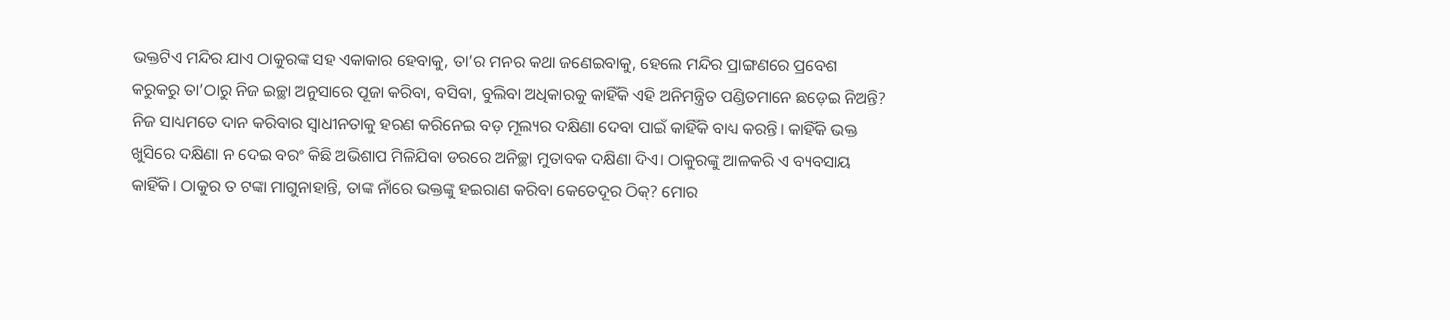ଭକ୍ତଟିଏ ମନ୍ଦିର ଯାଏ ଠାକୁରଙ୍କ ସହ ଏକାକାର ହେବାକୁ, ତା’ର ମନର କଥା ଜଣେଇବାକୁ, ହେଲେ ମନ୍ଦିର ପ୍ରାଙ୍ଗଣରେ ପ୍ରବେଶ କରୁକରୁ ତା’ଠାରୁ ନିଜ ଇଚ୍ଛା ଅନୁସାରେ ପୂଜା କରିବା, ବସିବା, ବୁଲିବା ଅଧିକାରକୁ କାହିଁକି ଏହି ଅନିମନ୍ତ୍ରିତ ପଣ୍ଡିତମାନେ ଛଡ଼େଇ ନିଅନ୍ତି? ନିଜ ସାଧ୍ୟମତେ ଦାନ କରିବାର ସ୍ବାଧୀନତାକୁ ହରଣ କରିନେଇ ବଡ଼ ମୂଲ୍ୟର ଦକ୍ଷିଣା ଦେବା ପାଇଁ କାହିଁକି ବାଧ୍ୟ କରନ୍ତି। କାହିଁକି ଭକ୍ତ ଖୁସିରେ ଦକ୍ଷିଣା ନ ଦେଇ ବରଂ କିଛି ଅଭିଶାପ ମିଳିଯିବା ଡରରେ ଅନିଚ୍ଛା ମୁତାବକ ଦକ୍ଷିଣା ଦିଏ। ଠାକୁରଙ୍କୁ ଆଳକରି ଏ ବ୍ୟବସାୟ କାହିଁକି। ଠାକୁର ତ ଟଙ୍କା ମାଗୁନାହାନ୍ତି, ତାଙ୍କ ନାଁରେ ଭକ୍ତଙ୍କୁ ହଇରାଣ କରିବା କେତେଦୂର ଠିକ୍‌? ମୋର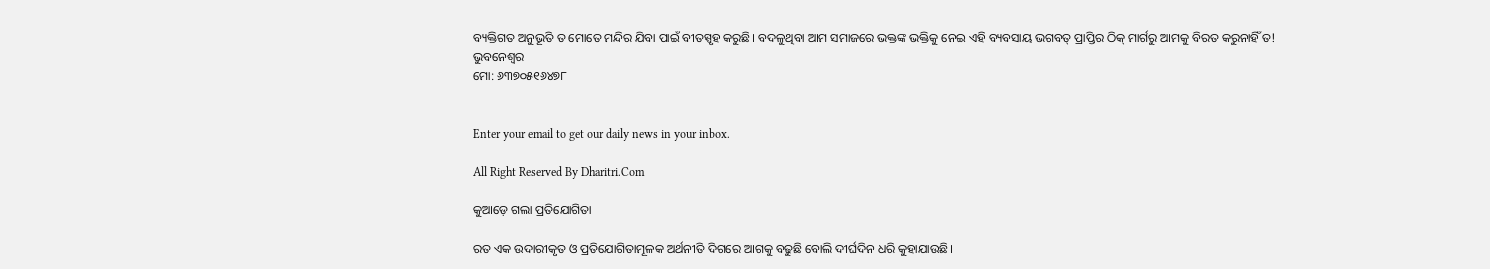ବ୍ୟକ୍ତିଗତ ଅନୁଭୂତି ତ ମୋତେ ମନ୍ଦିର ଯିବା ପାଇଁ ବୀତସ୍ପୃହ କରୁଛି। ବଦଳୁଥିବା ଆମ ସମାଜରେ ଭକ୍ତଙ୍କ ଭକ୍ତିକୁ ନେଇ ଏହି ବ୍ୟବସାୟ ଭଗବତ୍‌ ପ୍ରାପ୍ତିର ଠିକ୍‌ ମାର୍ଗରୁ ଆମକୁ ବିରତ କରୁନାହିଁ ତ!
ଭୁବନେଶ୍ୱର
ମୋ: ୬୩୭୦୫୧୬୪୭୮


Enter your email to get our daily news in your inbox.

All Right Reserved By Dharitri.Com

କୁଆଡ଼େ ଗଲା ପ୍ରତିଯୋଗିତା

ରତ ଏକ ଉଦାରୀକୃତ ଓ ପ୍ରତିଯୋଗିତାମୂଳକ ଅର୍ଥନୀତି ଦିଗରେ ଆଗକୁ ବଢୁଛି ବୋଲି ଦୀର୍ଘଦିନ ଧରି କୁହାଯାଉଛି।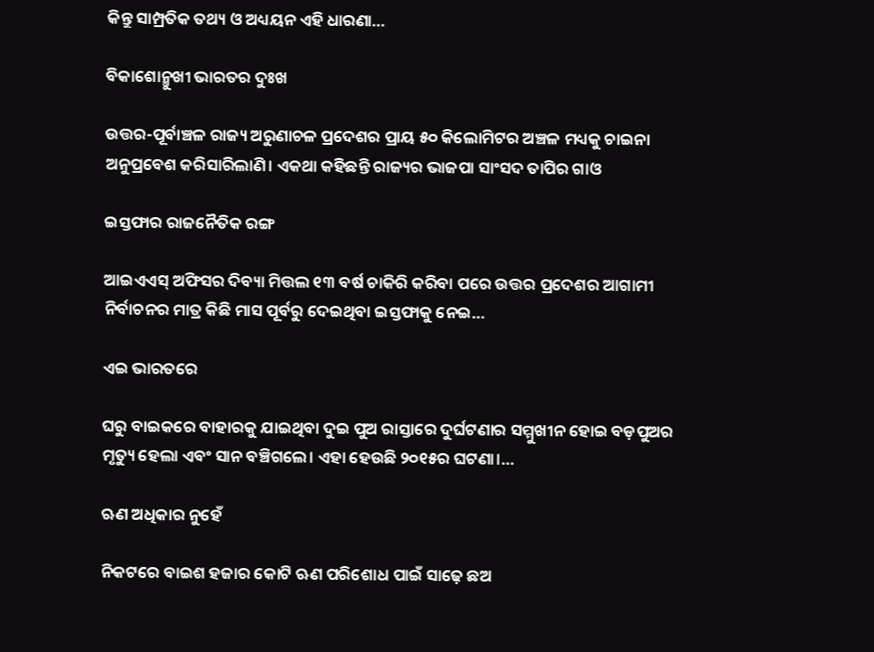କିନ୍ତୁ ସାମ୍ପ୍ରତିକ ତଥ୍ୟ ଓ ଅଧ୍ୟୟନ ଏହି ଧାରଣା…

ବିକାଶୋନ୍ମୁଖୀ ଭାରତର ଦୁଃଖ

ଉତ୍ତର-ପୂର୍ବାଞ୍ଚଳ ରାଜ୍ୟ ଅରୁଣାଚଳ ପ୍ରଦେଶର ପ୍ରାୟ ୫୦ କିଲୋମିଟର ଅଞ୍ଚଳ ମଧ୍ୟକୁ ଚାଇନା ଅନୁପ୍ରବେଶ କରିସାରିଲାଣି। ଏକଥା କହିଛନ୍ତି ରାଜ୍ୟର ଭାଜପା ସାଂସଦ ତାପିର ଗାଓ

ଇସ୍ତଫାର ରାଜନୈତିକ ରଙ୍ଗ

ଆଇଏଏସ୍‌ ଅଫିସର ଦିବ୍ୟା ମିତ୍ତଲ ୧୩ ବର୍ଷ ଚାକିରି କରିବା ପରେ ଉତ୍ତର ପ୍ରଦେଶର ଆଗାମୀ ନିର୍ବାଚନର ମାତ୍ର କିଛି ମାସ ପୂର୍ବରୁ ଦେଇଥିବା ଇସ୍ତଫାକୁ ନେଇ…

ଏଇ ଭାରତରେ

ଘରୁ ବାଇକରେ ବାହାରକୁ ଯାଇଥିବା ଦୁଇ ପୁଅ ରାସ୍ତାରେ ଦୁର୍ଘଟଣାର ସମ୍ମୁଖୀନ ହୋଇ ବଡ଼ପୁଅର ମୃତ୍ୟୁ ହେଲା ଏବଂ ସାନ ବଞ୍ଚିଗଲେ। ଏହା ହେଉଛି ୨୦୧୫ର ଘଟଣା।…

ଋଣ ଅଧିକାର ନୁହେଁ

ନିକଟରେ ବାଇଶ ହଜାର କୋଟି ଋଣ ପରିଶୋଧ ପାଇଁ ସାଢ଼େ ଛଅ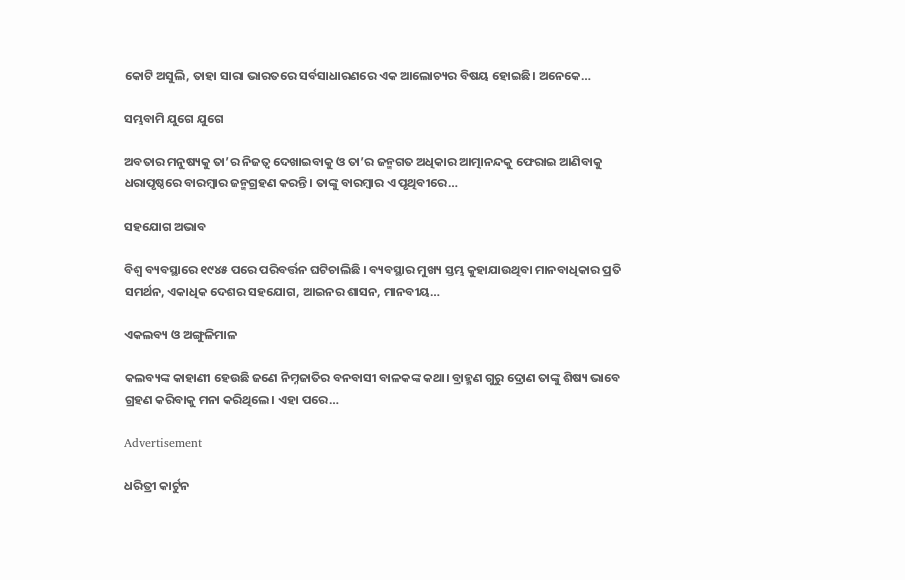କୋଟି ଅସୁଲି, ତାହା ସାରା ଭାରତରେ ସର୍ବସାଧାରଣରେ ଏକ ଆଲୋଚ୍ୟର ବିଷୟ ହୋଇଛି। ଅନେକେ…

ସମ୍ଭବାମି ଯୁଗେ ଯୁଗେ

ଅବତାର ମନୁଷ୍ୟକୁ ତା’ର ନିଜତ୍ୱ ଦେଖାଇବାକୁ ଓ ତା’ର ଜନ୍ମଗତ ଅଧିକାର ଆତ୍ମାନନ୍ଦକୁ ଫେରାଇ ଆଣିବାକୁ ଧରାପୃଷ୍ଠରେ ବାରମ୍ବାର ଜନ୍ମଗ୍ରହଣ କରନ୍ତି। ତାଙ୍କୁ ବାରମ୍ବାର ଏ ପୃଥିବୀରେ…

ସହଯୋଗ ଅଭାବ

ବିଶ୍ୱ ବ୍ୟବସ୍ଥାରେ ୧୯୪୫ ପରେ ପରିବର୍ତ୍ତନ ଘଟିଚାଲିଛି । ବ୍ୟବସ୍ଥାର ମୁଖ୍ୟ ସ୍ତମ୍ଭ କୁହାଯାଉଥିବା ମାନବାଧିକାର ପ୍ରତି ସମର୍ଥନ, ଏକାଧିକ ଦେଶର ସହଯୋଗ, ଆଇନର ଶାସନ, ମାନବୀୟ…

ଏକଲବ୍ୟ ଓ ଅଙ୍ଗୁଳିମାଳ

କଲବ୍ୟଙ୍କ କାହାଣୀ ହେଉଛି ଜଣେ ନିମ୍ନଜାତିର ବନବାସୀ ବାଳକଙ୍କ କଥା। ବ୍ରାହ୍ମଣ ଗୁରୁ ଦ୍ରୋଣ ତାଙ୍କୁ ଶିଷ୍ୟ ଭାବେ ଗ୍ରହଣ କରିବାକୁ ମନା କରିଥିଲେ। ଏହା ପରେ…

Advertisement

ଧରିତ୍ରୀ କାର୍ଟୁନ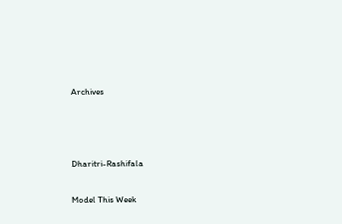Archives



Dharitri-Rashifala

Model This Week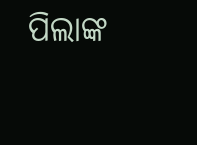ପିଲାଙ୍କ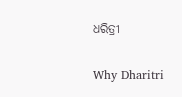ଧରିତ୍ରୀ

Why Dharitri